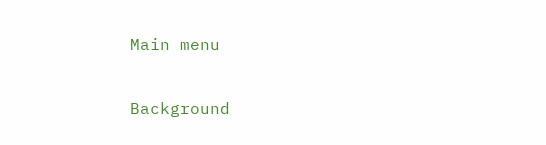Main menu

Background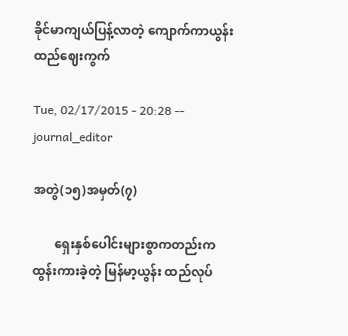ခိုင်မာကျယ်ပြန့်လာတဲ့ ကျောက်ကာယွန်းထည်ဈေးကွက်

Tue, 02/17/2015 - 20:28 -- journal_editor

အတွဲ(၁၅)အမှတ်(၇)

       ရှေးနှစ်ပေါင်းများစွာကတည်းက ထွန်းကားခဲ့တဲ့ မြန်မာ့ယွန်း ထည်လုပ်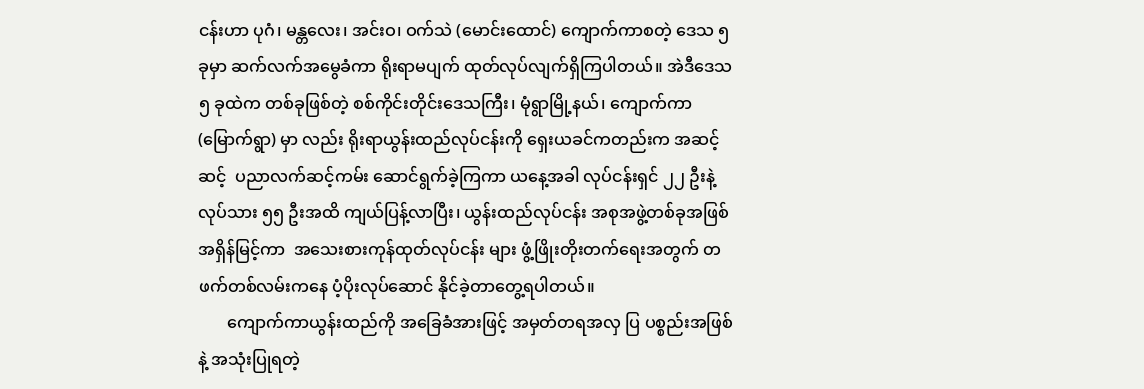ငန်းဟာ ပုဂံ၊ မန္တလေး၊ အင်းဝ၊ ဝက်သဲ (မောင်းထောင်) ကျောက်ကာစတဲ့ ဒေသ ၅ ခုမှာ ဆက်လက်အမွေခံကာ ရိုးရာမပျက် ထုတ်လုပ်လျက်ရှိကြပါတယ်။ အဲဒီဒေသ ၅ ခုထဲက တစ်ခုဖြစ်တဲ့ စစ်ကိုင်းတိုင်းဒေသကြီး၊ မုံရွာမြို့နယ်၊ ကျောက်ကာ (မြောက်ရွာ) မှာ လည်း ရိုးရာယွန်းထည်လုပ်ငန်းကို ရှေးယခင်ကတည်းက အဆင့်ဆင့်  ပညာလက်ဆင့်ကမ်း ဆောင်ရွက်ခဲ့ကြကာ ယနေ့အခါ လုပ်ငန်းရှင် ၂၂ ဦးနဲ့ လုပ်သား ၅၅ ဦးအထိ ကျယ်ပြန့်လာပြီး၊ ယွန်းထည်လုပ်ငန်း အစုအဖွဲ့တစ်ခုအဖြစ် အရှိန်မြင့်ကာ  အသေးစားကုန်ထုတ်လုပ်ငန်း များ ဖွံ့ဖြိုးတိုးတက်ရေးအတွက် တဖက်တစ်လမ်းကနေ ပံ့ပိုးလုပ်ဆောင် နိုင်ခဲ့တာတွေ့ရပါတယ်။
       ကျောက်ကာယွန်းထည်ကို အခြေခံအားဖြင့် အမှတ်တရအလှ ပြ ပစ္စည်းအဖြစ်နဲ့ အသုံးပြုရတဲ့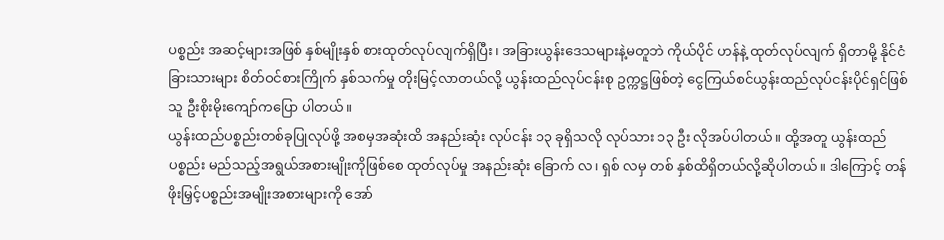ပစ္စည်း အဆင့်များအဖြစ် နှစ်မျိုးနှစ် စားထုတ်လုပ်လျက်ရှိပြီး၊ အခြားယွန်းဒေသများနဲ့မတူဘဲ ကိုယ်ပိုင် ဟန်နဲ့ ထုတ်လုပ်လျက် ရှိတာမို့ နိုင်ငံခြားသားများ စိတ်ဝင်စားကြိုက် နှစ်သက်မှု တိုးမြင့်လာတယ်လို့ ယွန်းထည်လုပ်ငန်းစု ဥက္ကဋ္ဌဖြစ်တဲ့ ငွေကြယ်စင်ယွန်းထည်လုပ်ငန်းပိုင်ရှင်ဖြစ်သူ ဦးစိုးမိုးကျော်ကပြော ပါတယ်။
ယွန်းထည်ပစ္စည်းတစ်ခုပြုလုပ်ဖို့ အစမှအဆုံးထိ အနည်းဆုံး လုပ်ငန်း ၁၃ ခုရှိသလို လုပ်သား ၁၃ ဦး လိုအပ်ပါတယ်။ ထို့အတူ ယွန်းထည်ပစ္စည်း မည်သည့်အရွယ်အစားမျိုးကိုဖြစ်စေ ထုတ်လုပ်မှု အနည်းဆုံး ခြောက် လ၊ ရှစ် လမှ တစ် နှစ်ထိရှိတယ်လို့ဆိုပါတယ်။ ဒါကြောင့် တန်ဖိုးမြှင့်ပစ္စည်းအမျိုးအစားများကို အော်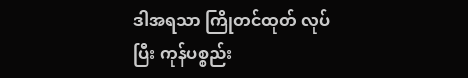ဒါအရသာ ကြိုတင်ထုတ် လုပ်ပြီး ကုန်ပစ္စည်း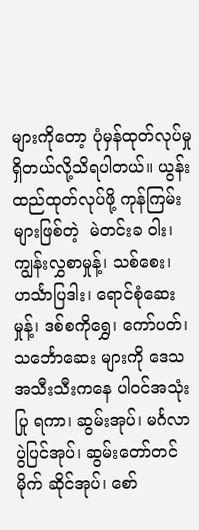များကိုတော့ ပုံမှန်ထုတ်လုပ်မှုရှိတယ်လို့သိရပါတယ်။ ယွန်းထည်ထုတ်လုပ်ဖို့ ကုန်ကြမ်းများဖြစ်တဲ့  မဲတင်းခ ဝါး၊ ကျွန်းလွှစာမှုန့်၊ သစ်စေး၊ ဟင်္သာပြဒါး၊ ရောင်စုံဆေးမှုန့်၊ ဒစ်စကိုရွှေ၊ ကော်ပတ်၊ သင်္ဘောဆေး များကို ဒေသအသီးသီးကနေ ပါဝင်အသုံးပြု ရကာ၊ ဆွမ်းအုပ်၊ မင်္ဂလာပွဲပြင်အုပ်၊ ဆွမ်းတော်တင်မိုက် ဆိုင်အုပ်၊ စော်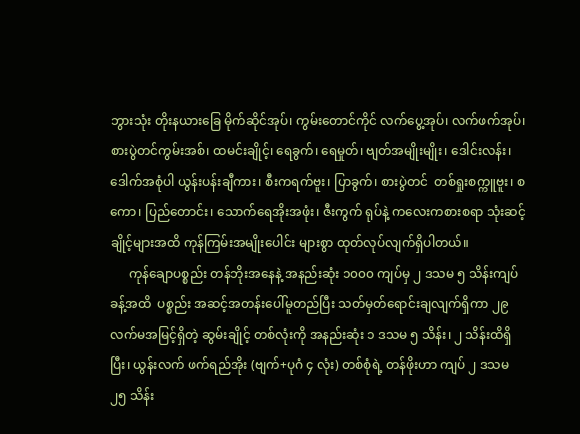ဘွားသုံး တိုးနယားခြေ မိုက်ဆိုင်အုပ်၊ ကွမ်းတောင်ကိုင် လက်ပွေ့အုပ်၊ လက်ဖက်အုပ်၊ စားပွဲတင်ကွမ်းအစ်၊ ထမင်းချိုင့်၊ ရေခွက်၊ ရေမှုတ်၊ ဗျတ်အမျိုးမျိုး၊ ဒေါင်းလန်း၊ ဒေါက်အစုံပါ ယွန်းပန်းချီကား၊ စီးကရက်ဗူး၊ ပြာခွက်၊ စားပွဲတင်  တစ်ရှုးစက္ကူဗူး၊ စကော၊ ပြည်တောင်း၊ သောက်ရေအိုးအဖုံး၊ ဇီးကွက် ရုပ်နဲ့ ကလေးကစားစရာ သုံးဆင့်ချိုင့်များအထိ ကုန်ကြမ်းအမျိုးပေါင်း များစွာ ထုတ်လုပ်လျက်ရှိပါတယ်။
      ကုန်ချောပစ္စည်း တန်ဘိုးအနေနဲ့ အနည်းဆုံး ၁၀၀၀ ကျပ်မှ ၂ ဒသမ ၅ သိန်းကျပ်ခန့်အထိ  ပစ္စည်း အဆင့်အတန်းပေါ်မူတည်ပြီး သတ်မှတ်ရောင်းချလျက်ရှိကာ ၂၉ လက်မအမြင့်ရှိတဲ့ ဆွမ်းချိုင့် တစ်လုံးကို အနည်းဆုံး ၁ ဒသမ ၅ သိန်း၊ ၂ သိန်းထိရှိပြီး၊ ယွန်းလက် ဖက်ရည်အိုး (ဗျက်+ပုဂံ ၄ လုံး) တစ်စုံရဲ့ တန်ဖိုးဟာ ကျပ် ၂ ဒသမ ၂၅ သိန်း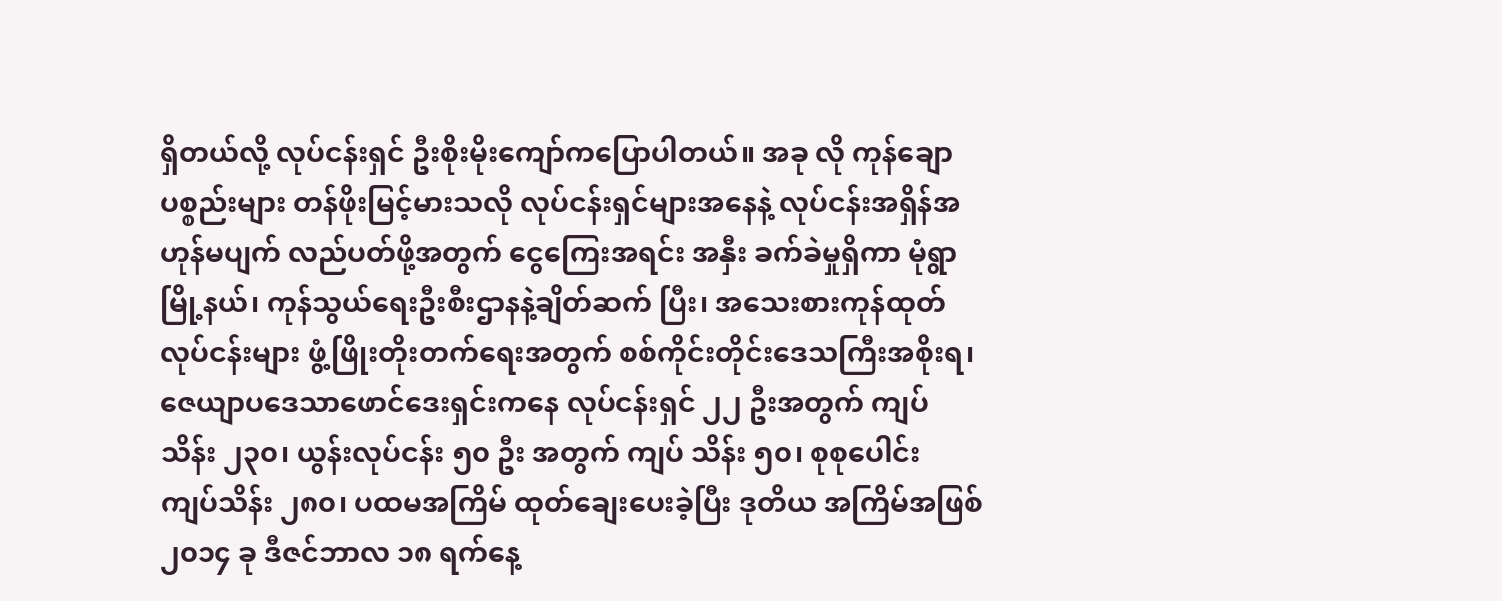ရှိတယ်လို့ လုပ်ငန်းရှင် ဦးစိုးမိုးကျော်ကပြောပါတယ်။ အခု လို ကုန်ချောပစ္စည်းများ တန်ဖိုးမြင့်မားသလို လုပ်ငန်းရှင်များအနေနဲ့ လုပ်ငန်းအရှိန်အဟုန်မပျက် လည်ပတ်ဖို့အတွက် ငွေကြေးအရင်း အနှီး ခက်ခဲမှုရှိကာ မုံရွာမြို့နယ်၊ ကုန်သွယ်ရေးဦးစီးဌာနနဲ့ချိတ်ဆက် ပြီး၊ အသေးစားကုန်ထုတ်လုပ်ငန်းများ ဖွံ့ဖြိုးတိုးတက်ရေးအတွက် စစ်ကိုင်းတိုင်းဒေသကြီးအစိုးရ၊ ဇေယျာပဒေသာဖောင်ဒေးရှင်းကနေ လုပ်ငန်းရှင် ၂၂ ဦးအတွက် ကျပ်သိန်း ၂၃၀၊ ယွန်းလုပ်ငန်း ၅၀ ဦး အတွက် ကျပ် သိန်း ၅၀၊ စုစုပေါင်း ကျပ်သိန်း ၂၈၀၊ ပထမအကြိမ် ထုတ်ချေးပေးခဲ့ပြီး ဒုတိယ အကြိမ်အဖြစ် ၂၀၁၄ ခု ဒီဇင်ဘာလ ၁၈ ရက်နေ့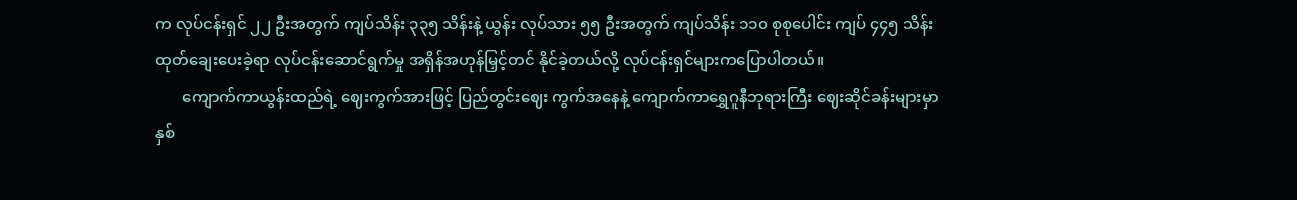က လုပ်ငန်းရှင် ၂၂ ဦးအတွက် ကျပ်သိန်း ၃၃၅ သိန်းနဲ့ ယွန်း လုပ်သား ၅၅ ဦးအတွက် ကျပ်သိန်း ၁၁၀ စုစုပေါင်း ကျပ် ၄၄၅ သိန်း ထုတ်ချေးပေးခဲ့ရာ လုပ်ငန်းဆောင်ရွက်မှု အရှိန်အဟုန်မြှင့်တင် နိုင်ခဲ့တယ်လို့ လုပ်ငန်းရှင်များကပြောပါတယ်။
       ကျောက်ကာယွန်းထည်ရဲ့ ဈေးကွက်အားဖြင့် ပြည်တွင်းဈေး ကွက်အနေနဲ့ ကျောက်ကာရွှေဂူနီဘုရားကြီး ဈေးဆိုင်ခန်းများမှာ နှစ်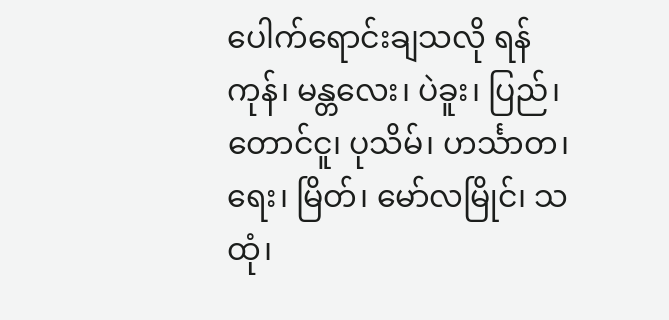ပေါက်ရောင်းချသလို ရန်ကုန်၊ မန္တလေး၊ ပဲခူး၊ ပြည်၊ တောင်ငူ၊ ပုသိမ်၊ ဟင်္သာတ၊ ရေး၊ မြိတ်၊ မော်လမြိုင်၊ သထုံ၊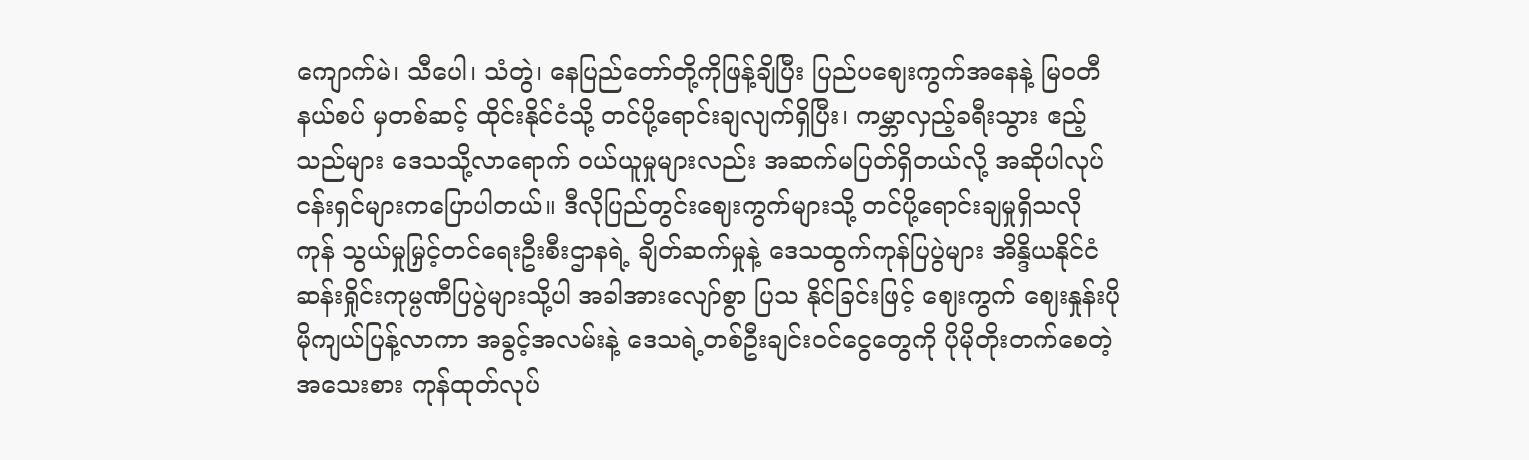ကျောက်မဲ၊ သီပေါ၊ သံတွဲ၊ နေပြည်တော်တို့ကိုဖြန့်ချိပြီး ပြည်ပဈေးကွက်အနေနဲ့ မြဝတီနယ်စပ် မှတစ်ဆင့် ထိုင်းနိုင်ငံသို့ တင်ပို့ရောင်းချလျက်ရှိပြီး၊ ကမ္ဘာလှည့်ခရီးသွား ဧည့်သည်များ ဒေသသို့လာရောက် ဝယ်ယူမှုများလည်း အဆက်မပြတ်ရှိတယ်လို့ အဆိုပါလုပ်ငန်းရှင်များကပြောပါတယ်။ ဒီလိုပြည်တွင်းဈေးကွက်များသို့ တင်ပို့ရောင်းချမှုရှိသလို ကုန် သွယ်မှုမြှင့်တင်ရေးဦးစီးဌာနရဲ့ ချိတ်ဆက်မှုနဲ့ ဒေသထွက်ကုန်ပြပွဲများ အိန္ဒိယနိုင်ငံ ဆန်းရှိုင်းကုမ္ပဏီပြပွဲများသို့ပါ အခါအားလျော်စွာ ပြသ နိုင်ခြင်းဖြင့် ဈေးကွက် ဈေးနှုန်းပိုမိုကျယ်ပြန့်လာကာ အခွင့်အလမ်းနဲ့ ဒေသရဲ့တစ်ဦးချင်းဝင်ငွေတွေကို ပိုမိုတိုးတက်စေတဲ့ အသေးစား ကုန်ထုတ်လုပ်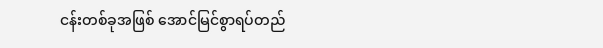ငန်းတစ်ခုအဖြစ် အောင်မြင်စွာရပ်တည်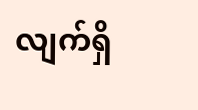လျက်ရှိ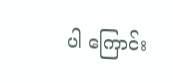ပါ ကြောင်း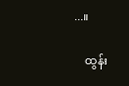...။

    ထွန်း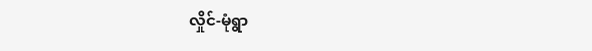လှိုင်-မုံရွာ